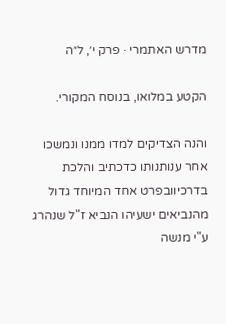מדרש האתמרי · פרק י׳, ל״ה

הקטע במלואו, בנוסח המקורי.

והנה הצדיקים למדו ממנו ונמשכו אחר ענותנותו כדכתיב והלכת בדרכיוובפרט אחד המיוחד גדול מהנביאים ישעיהו הנביא ז"ל שנהרג ע"י מנשה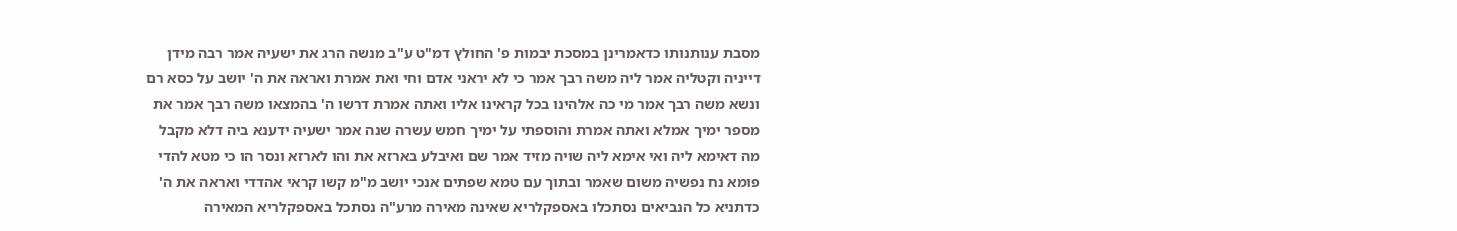מסבת ענותנותו כדאמרינן במסכת יבמות פ' החולץ דמ"ט ע"ב מנשה הרג את ישעיה אמר רבה מידן דייניה וקטליה אמר ליה משה רבך אמר כי לא יראני אדם וחי ואת אמרת ואראה את ה' יושב על כסא רם ונשא משה רבך אמר מי כה אלהינו בכל קראינו אליו ואתה אמרת דרשו ה' בהמצאו משה רבך אמר את מספר ימיך אמלא ואתה אמרת והוספתי על ימיך חמש עשרה שנה אמר ישעיה ידענא ביה דלא מקבל מה דאימא ליה ואי אימא ליה שויה מזיד אמר שם ואיבלע בארזא את והו לארזא ונסר הו כי מטא להדי פומא נח נפשיה משום שאמר ובתוך עם טמא שפתים אנכי יושב מ"מ קשו קראי אהדדי ואראה את ה' כדתניא כל הנביאים נסתכלו באספקלריא שאינה מאירה מרע"ה נסתכל באספקלריא המאירה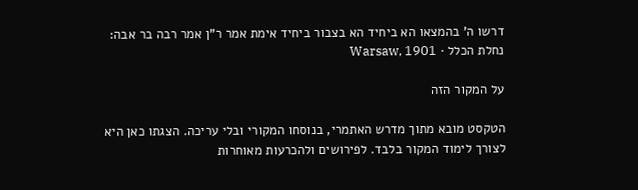דרשו ה' בהמצאו הא ביחיד הא בצבור ביחיד אימת אמר ר"ן אמר רבה בר אבה:
נחלת הכלל · Warsaw, 1901

על המקור הזה

הטקסט מובא מתוך מדרש האתמרי, בנוסחו המקורי ובלי עריכה. הצגתו כאן היא לצורך לימוד המקור בלבד. לפירושים ולהכרעות מאוחרות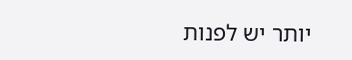יותר יש לפנות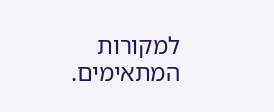למקורות המתאימים.